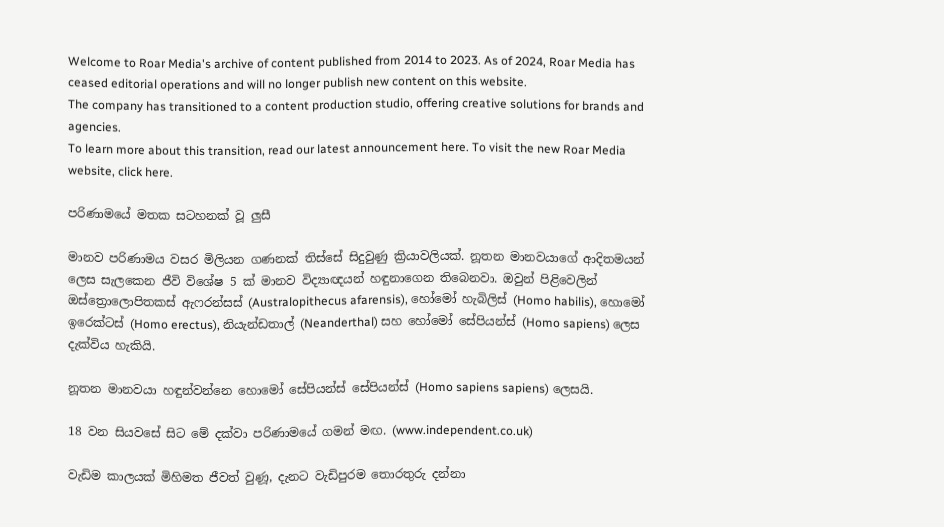Welcome to Roar Media's archive of content published from 2014 to 2023. As of 2024, Roar Media has ceased editorial operations and will no longer publish new content on this website.
The company has transitioned to a content production studio, offering creative solutions for brands and agencies.
To learn more about this transition, read our latest announcement here. To visit the new Roar Media website, click here.

පරිණාමයේ මතක සටහනක් වූ ලුසී

මානව පරිණාමය වසර මිලියන ගණනක් තිස්සේ සිදුවුණු ක්‍රියාවලියක්. නූතන මානවයාගේ ආදිතමයන් ලෙස සැලකෙන ජීවි විශේෂ 5 ක් මානව විද්‍යාඥයන් හඳුනාගෙන තිබෙනවා. ඔවුන් පිළිවෙලින් ඔස්ත්‍රොලොපිතකස් ඇෆරන්සස් (Australopithecus afarensis), හෝමෝ හැබිලිස් (Homo habilis), හොමෝ ඉරෙක්ටස් (Homo erectus), නියැන්ඩතාල් (Neanderthal) සහ හෝමෝ සේපියන්ස් (Homo sapiens) ලෙස දැක්විය හැකියි.

නූතන මානවයා හඳුන්වන්නෙ හොමෝ සේපියන්ස් සේපියන්ස් (Homo sapiens sapiens) ලෙසයි.

18 වන සියවසේ සිට මේ දක්වා පරිණාමයේ ගමන් මඟ. (www.independent.co.uk)

වැඩිම කාලයක් මිහිමත ජීවත් වුණූ, දැනට වැඩිපුරම තොරතුරු දන්නා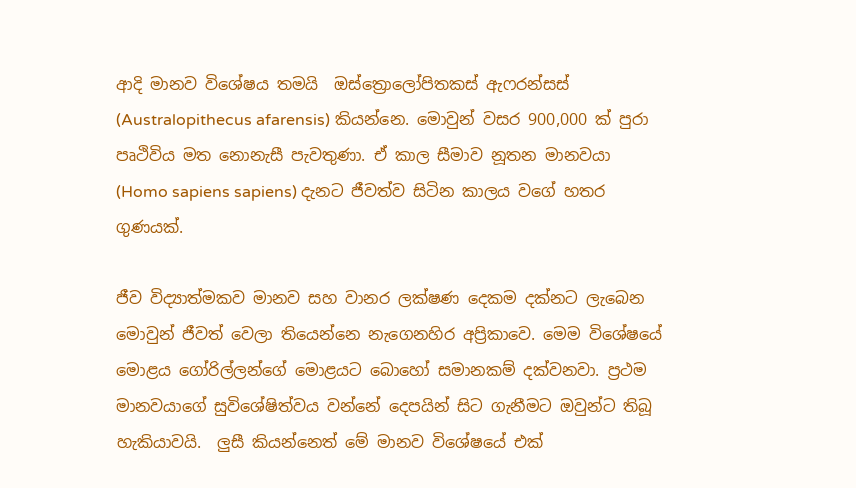ආදි මානව විශේෂය තමයි  ඔස්ත්‍රොලෝපිතකස් ඇෆරන්සස් (Australopithecus afarensis) කියන්නෙ. මොවුන් වසර 900,000 ක් පුරා පෘථිවිය මත නොනැසී පැවතුණා. ඒ කාල සීමාව නූතන මානවයා (Homo sapiens sapiens) දැනට ජීවත්ව සිටින කාලය වගේ හතර ගුණයක්.

ජීව විද්‍යාත්මකව මානව සහ වානර ලක්ෂණ දෙකම දක්නට ලැබෙන මොවුන් ජීවත් වෙලා තියෙන්නෙ නැගෙනහිර අප්‍රිකාවෙ. මෙම විශේෂයේ මොළය ගෝරිල්ලන්ගේ මොළයට බොහෝ සමානකම් දක්වනවා. ප්‍රථම මානවයාගේ සුවිශේෂිත්වය වන්නේ දෙපයින් සිට ගැනීමට ඔවුන්ට තිබූ හැකියාවයි.  ලුසී කියන්නෙත් මේ මානව වි‍ශේෂයේ එක්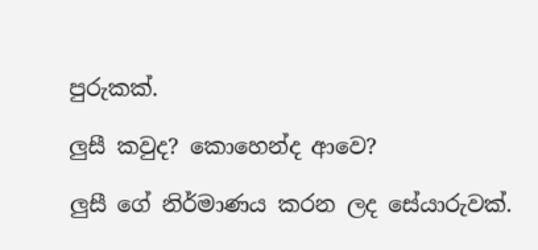පුරුකක්.

ලුසී කවුද? කොහෙන්ද ආවෙ?

ලුසී ගේ නිර්මාණය කරන ලද සේයාරුවක්.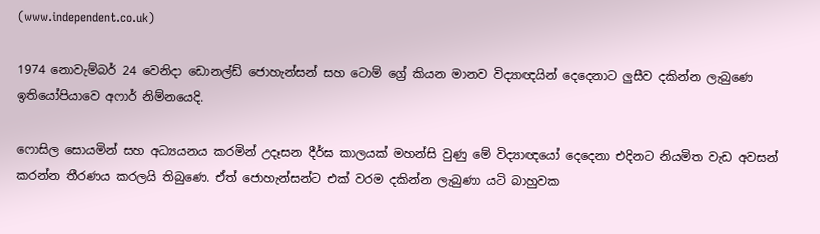(www.independent.co.uk)

1974 නොවැම්බර් 24 වෙනිදා ඩොනල්ඩ් ජොහැන්සන් සහ ටොම් ග්‍රේ කියන මානව විද්‍යාඥයින් දෙදෙනාට ලුසීව දකින්න ලැබුණෙ ඉතියෝපියාවෙ අෆාර් නිම්නයෙදි.

ෆොසිල සොයමින් සහ අධ්‍යයනය කරමින් උදෑසන දීර්ඝ කාලයක් මහන්සි වුණු මේ විද්‍යාඥයෝ දෙදෙනා එදිනට නියමිත වැඩ අවසන් කරන්න තීරණය කරලයි තිබුණෙ. ඒත් ජොහැන්සන්ට එක් වරම දකින්න ලැබුණා යටි බාහුවක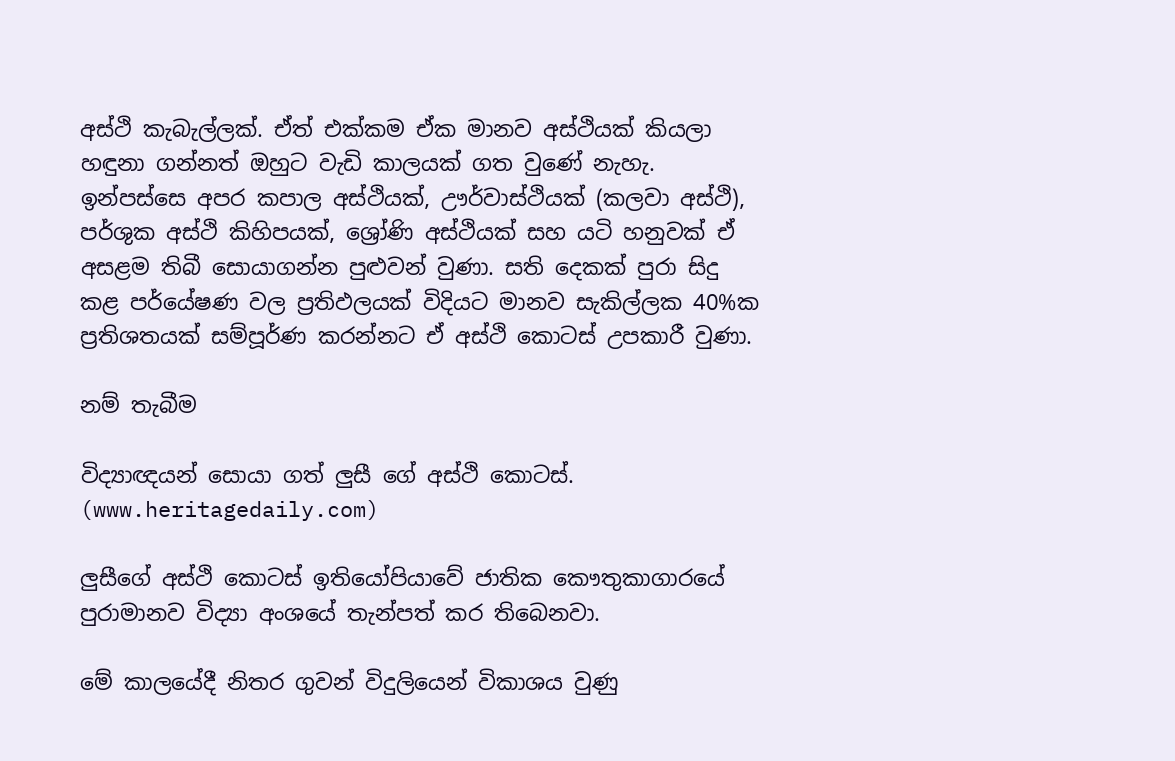අස්ථි කැබැල්ලක්. ඒත් එක්කම ඒක මානව අස්ථියක් කියලා හඳුනා ගන්නත් ඔහුට වැඩි කාලයක් ගත වුණේ නැහැ. ඉන්පස්සෙ අපර කපාල අස්ථියක්, ඌර්වාස්ථියක් (කලවා අස්ථි), පර්ශුක අස්ථි කිහිපයක්, ශ්‍රෝණි අස්ථියක් සහ යටි හනුවක් ඒ අසළම තිබී සොයාගන්න පුළුවන් වුණා. සති දෙකක් පුරා සිදු කළ පර්යේෂණ වල ප්‍රතිඵලයක් විදියට මානව සැකිල්ලක 40%ක ප්‍රතිශතයක් සම්පූර්ණ කරන්නට ඒ අස්ථි කොටස් උපකාරී වුණා.

නම් තැබීම

විද්‍යාඥයන් සොයා ගත් ලුසී ගේ අස්ථි කොටස්. (www.heritagedaily.com)

ලුසීගේ අස්ථි කොටස් ඉතියෝපියාවේ ජාතික කෞතුකාගාරයේ පුරාමානව විද්‍යා අංශයේ තැන්පත් කර තිබෙනවා.

මේ කාලයේදී නිතර ගුවන් විදුලියෙන් විකාශය වුණු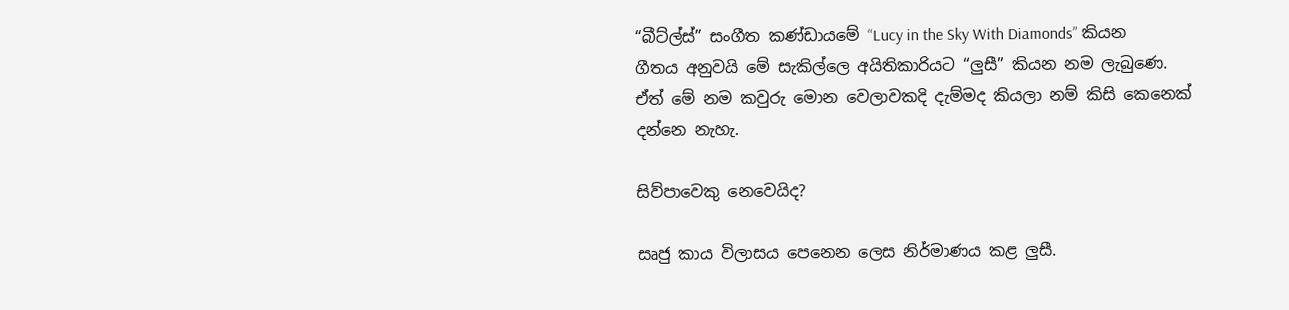“බීට්ල්ස්” සංගීත කණ්ඩායමේ “Lucy in the Sky With Diamonds” කියන ගීතය අනුවයි මේ සැකිල්ලෙ අයිතිකාරියට “ලුසී” කියන නම ලැබුණෙ. ඒත් මේ නම කවුරු මොන වෙලාවකදි දැම්මද කියලා නම් කිසි කෙනෙක් දන්නෙ නැහැ.

සිව්පාවෙකු නෙවෙයිද?

සෘජු කාය විලාසය පෙනෙන ලෙස නිර්මාණය කළ ලුසී.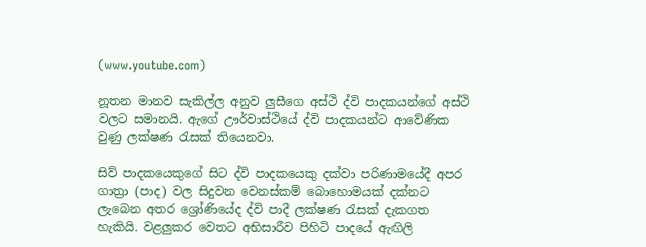(www.youtube.com)

නූතන මානව සැකිල්ල අනුව ලුසීගෙ අස්ථි ද්වි පාදකයන්ගේ අස්ථි වලට සමානයි. ඇගේ ඌර්වාස්ථියේ ද්වි පාදකයන්ට ආවේණික වුණු ලක්ෂණ රැසක් තියෙනවා.

සිව් පාදකයෙකුගේ සිට ද්වි පාදකයෙකු දක්වා පරිණාමයේදී අපර ගාත්‍රා (පාද) වල සිදුවන වෙනස්කම් බොහොමයක් දක්නට ලැබෙන අතර ශ්‍රෝණියේද ද්වි පාදී ලක්ෂණ රැසක් දැකගත හැකියි. වළලුකර වෙතට අභිසාරීව පිහිටි පාදයේ ඇඟිලි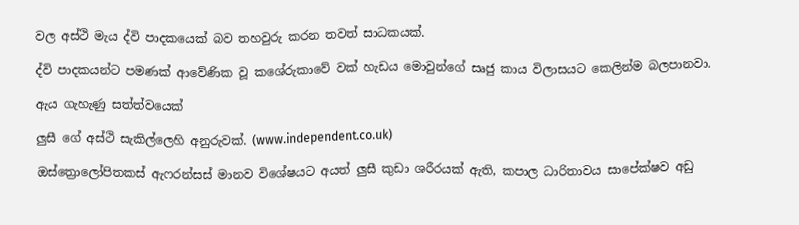වල අස්ථි මැය ද්වි පාදකයෙක් බව තහවුරු කරන තවත් සාධකයක්.

ද්වි පාදකයන්ට පමණක් ආවේණික වූ කශේරුකාවේ වක් හැඩය මොවුන්ගේ සෘජු කාය විලාසයට කෙලින්ම බලපානවා.

ඇය ගැහැණු සත්ත්වයෙක්

ලුසී ගේ අස්ථි සැකිල්ලෙහි අනුරුවක්. (www.independent.co.uk)

ඔස්ත්‍රොලෝපිතකස් ඇෆරන්සස් මානව විශේෂයට අයත් ලුසී කුඩා ශරීරයක් ඇති, කපාල ධාරිතාවය සාපේක්ෂව අඩු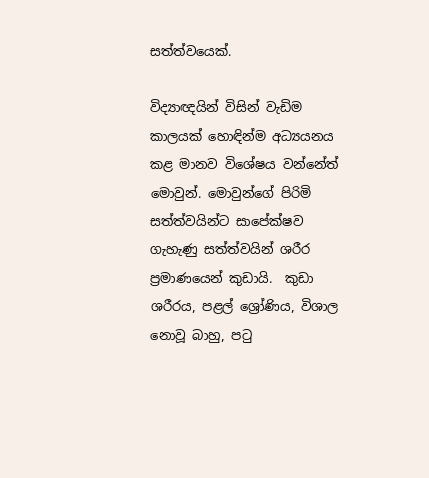සත්ත්වයෙක්.

විද්‍යාඥයින් විසින් වැඩිම කාලයක් හොඳින්ම අධ්‍යයනය කළ මානව විශේෂය වන්නේත් මොවුන්. මොවුන්ගේ පිරිමි සත්ත්වයින්ට සාපේක්ෂව ගැහැණු සත්ත්වයින් ශරීර ප්‍රමාණයෙන් කුඩායි.  කුඩා ශරීරය, පළල් ශ්‍රෝණිය, විශාල නොවූ බාහු, පටු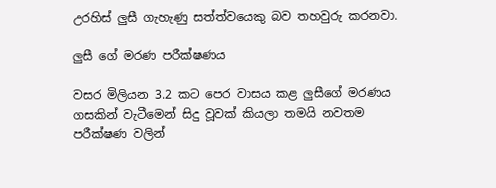උරහිස් ලුසී ගැහැණු සත්ත්වයෙකු බව තහවුරු කරනවා.

ලුසී ගේ මරණ පරීක්ෂණය

වසර මිලියන 3.2 කට පෙර වාසය කළ ලුසීගේ මරණය ගසකින් වැටීමෙන් සිදු වූවක් කියලා තමයි නවතම පරීක්ෂණ වලින්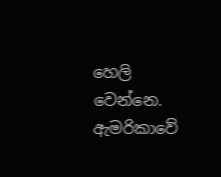හෙලි වෙන්නෙ. ඇමරිකාවේ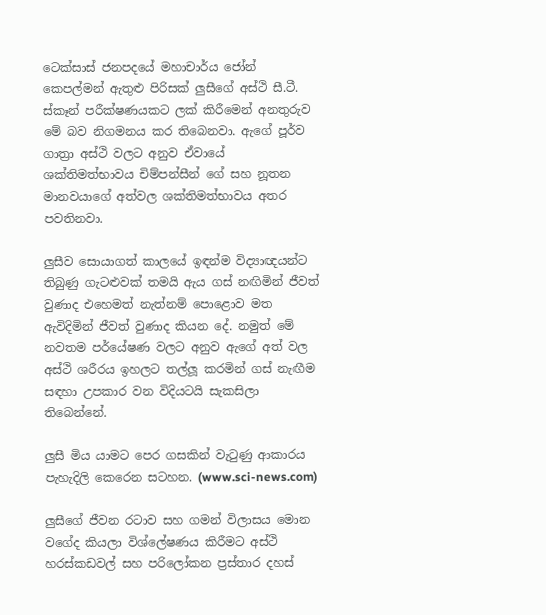ටෙක්සාස් ජනපදයේ මහාචාර්ය ජෝන් කෙපල්මන් ඇතුළු පිරිසක් ලුසීගේ අස්ථි සී.ටී. ස්කෑන් පරීක්ෂණයකට ලක් කිරීමෙන් අනතුරුව මේ බව නිගමනය කර තිබෙනවා. ඇගේ පූර්ව ගාත්‍රා අස්ථි වලට අනුව ඒවායේ ශක්තිමත්භාවය චිම්පන්සීන් ගේ සහ නූතන මානවයාගේ අත්වල ශක්තිමත්භාවය අතර පවතිනවා.

ලුසීව සොයාගත් කාලයේ ඉඳන්ම විද්‍යාඥයන්ට තිබුණු ගැටළුවක් තමයි ඇය ගස් නඟිමින් ජීවත් වුණාද එහෙමත් නැත්නම් පොළොව මත ඇවිදිමින් ජීවත් වුණාද කියන දේ. නමුත් මේ නවතම පර්යේෂණ වලට අනුව ඇගේ අත් වල අස්ථි ශරීරය ඉහලට තල්ලූ කරමින් ගස් නැඟීම සඳහා උපකාර වන විදියටයි සැකසිලා තිබෙන්නේ.

ලුසී මිය යාමට පෙර ගසකින් වැටුණු ආකාරය පැහැදිලි කෙරෙන සටහන. (www.sci-news.com)

ලුසීගේ ජීවන රටාව සහ ගමන් විලාසය මොන වගේද කියලා විශ්ලේෂණය කිරීමට අස්ථි හරස්කඩවල් සහ පරිලෝකන ප්‍රස්තාර දහස්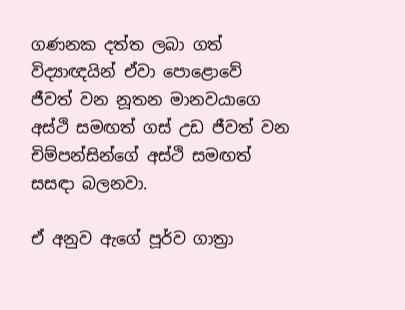ගණනක දත්ත ලබා ගත් විද්‍යාඥයින් ඒවා පොළොවේ ජීවත් වන නූතන මානවයාගෙ අස්ථි සමඟත් ගස් උඩ ජීවත් වන චිම්පන්සින්ගේ අස්ථි සමඟත් සසඳා බලනවා.

ඒ අනුව ඇගේ පූර්ව ගාත්‍රා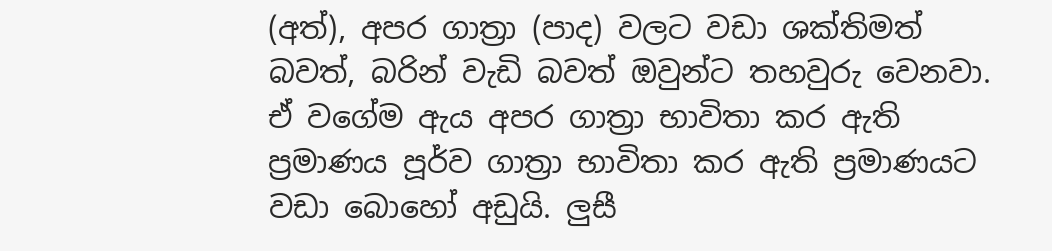(අත්), අපර ගාත්‍රා (පාද) වලට වඩා ශක්තිමත් බවත්, බරින් වැඩි බවත් ඔවුන්ට තහවුරු වෙනවා. ඒ වගේම ඇය අපර ගාත්‍රා භාවිතා කර ඇති ප්‍රමාණය පූර්ව ගාත්‍රා භාවිතා කර ඇති ප්‍රමාණයට වඩා බොහෝ අඩුයි. ලුසී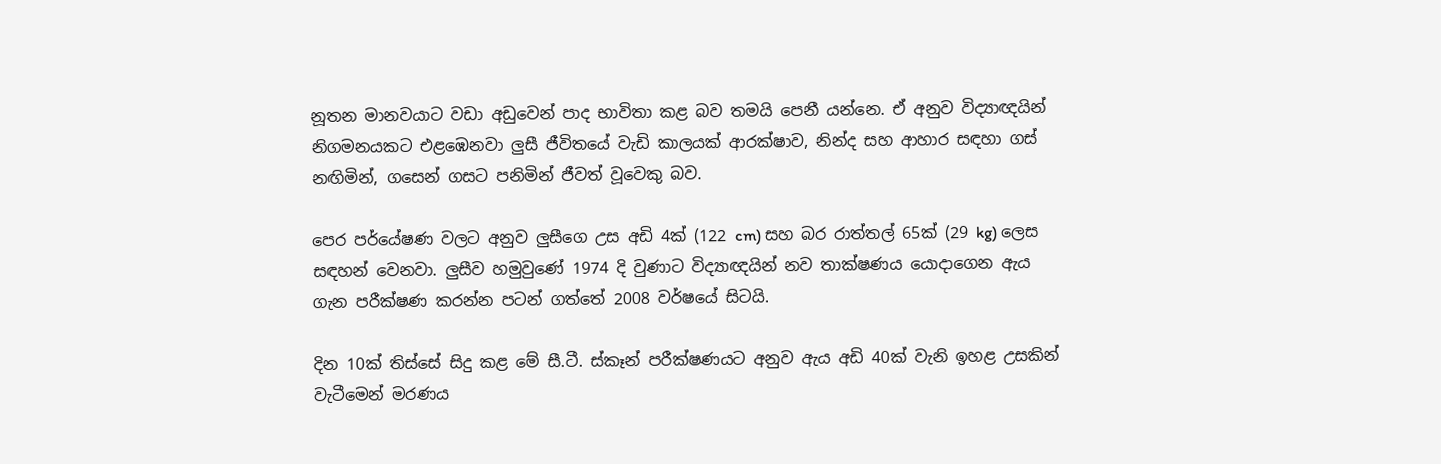නූතන මානවයාට වඩා අඩුවෙන් පාද භාවිතා කළ බව තමයි පෙනී යන්නෙ. ඒ අනුව විද්‍යාඥයින් නිගමනයකට එළඹෙනවා ලුසී ජීවිතයේ වැඩි කාලයක් ආරක්ෂාව, නින්ද සහ ආහාර සඳහා ගස් නඟිමින්, ගසෙන් ගසට පනිමින් ජීවත් වූවෙකු බව.

පෙර පර්යේෂණ වලට අනුව ලුසීගෙ උස අඩි 4ක් (122 cm) සහ බර රාත්තල් 65ක් (29 kg) ලෙස සඳහන් වෙනවා. ලුසීව හමුවුණේ 1974 දි වුණාට විද්‍යාඥයින් නව තාක්ෂණය යොදාගෙන ඇය ගැන පරීක්ෂණ කරන්න පටන් ගත්තේ 2008 වර්ෂයේ සිටයි.

දින 10ක් තිස්සේ සිදු කළ මේ සී.ටී. ස්කෑන් පරීක්ෂණයට අනුව ඇය අඩි 40ක් වැනි ඉහළ උසකින් වැටීමෙන් මරණය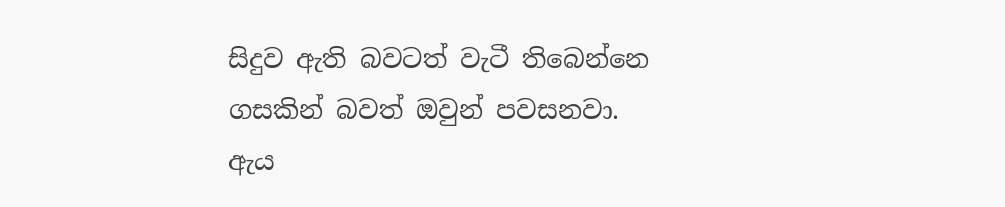සිදුව ඇති බවටත් වැටී තිබෙන්නෙ ගසකින් බවත් ඔවුන් පවසනවා. ඇය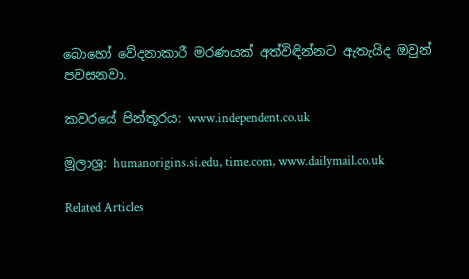බොහෝ වේදනාකාරී මරණයක් අත්විඳින්නට ඇතැයිද ඔවුන් පවසනවා.

කවරයේ පින්තූරය: www.independent.co.uk

මූලාශ්‍ර: humanorigins.si.edu, time.com, www.dailymail.co.uk

Related Articles